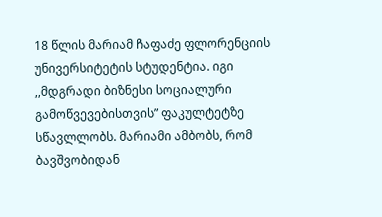18 წლის მარიამ ჩაფაძე ფლორენციის უნივერსიტეტის სტუდენტია. იგი ,,მდგრადი ბიზნესი სოციალური გამოწვევებისთვის” ფაკულტეტზე სწავლლობს. მარიამი ამბობს, რომ ბავშვობიდან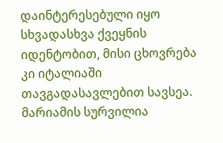დაინტერესებული იყო სხვადასხვა ქვეყნის იდენტობით, მისი ცხოვრება კი იტალიაში თავგადასავლებით სავსეა. მარიამის სურვილია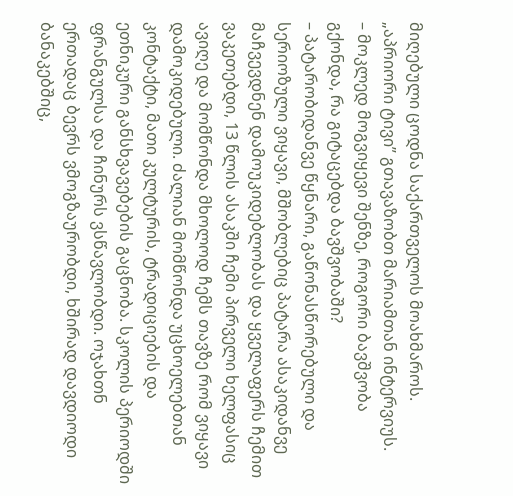მიღებული ცოდნა საქართველოს მოახმაროს.
„აპრიორი ტივი” გთავაზობთ მარიამთან ინტერვიუს.
– მოკლედ მოგვიყევი შენზე, როგორი ბავშვობა გქონდა, რა გიტაცებდა ბავშვობაში?
– პატარობიდანვე წყნარი, გაწონასწორებული და სერიოზული ვიყავი, მშობლებიც პატარა ასაკიდანვე მაჩვევდნენ დამოუკიდებლობას და ყველაფერს ჩემით ვაკეთებდი, 13 წლის ასაკში ჩემი პირველი ხელფასიც ავიღე და მომწონდა მხოლოდ ჩემს თავზე რომ ვიყავი დამოკიდებული. ძალიან მომწონდა უცხოელებთან კონტაქტი, მათი კულტურის, ტრადიციების და ეთნიკური განსხვავებების გაცნობა. სკოლის პერიოდში ფრანგულსა და ჩინურს ვსწავლობდი. ოჯახთნ ერთადაც ბევრს ვმოგზაურობდი, ხშირად დავდიოდი ბანაკებშიც,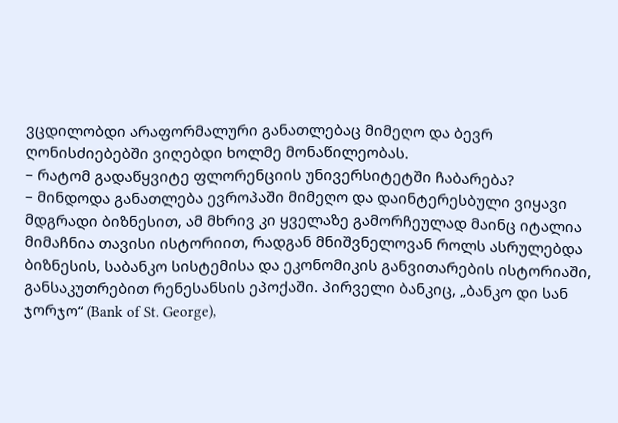ვცდილობდი არაფორმალური განათლებაც მიმეღო და ბევრ ღონისძიებებში ვიღებდი ხოლმე მონაწილეობას.
– რატომ გადაწყვიტე ფლორენციის უნივერსიტეტში ჩაბარება?
– მინდოდა განათლება ევროპაში მიმეღო და დაინტერესბული ვიყავი მდგრადი ბიზნესით, ამ მხრივ კი ყველაზე გამორჩეულად მაინც იტალია მიმაჩნია თავისი ისტორიით, რადგან მნიშვნელოვან როლს ასრულებდა ბიზნესის, საბანკო სისტემისა და ეკონომიკის განვითარების ისტორიაში, განსაკუთრებით რენესანსის ეპოქაში. პირველი ბანკიც, „ბანკო დი სან ჯორჯო“ (Bank of St. George),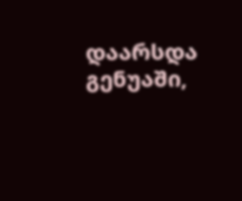დაარსდა გენუაში,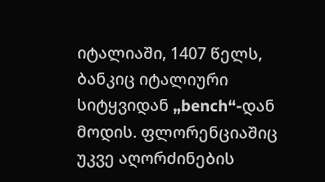იტალიაში, 1407 წელს, ბანკიც იტალიური სიტყვიდან „bench“-დან მოდის. ფლორენციაშიც უკვე აღორძინების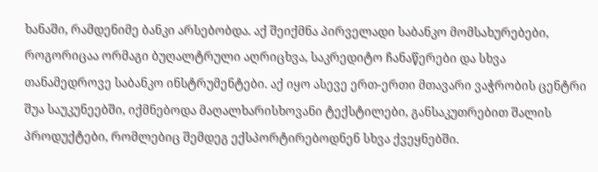ხანაში, რამდენიმე ბანკი არსებობდა. აქ შეიქმნა პირველადი საბანკო მომსახურებები, როგორიცაა ორმაგი ბუღალტრული აღრიცხვა, საკრედიტო ჩანაწერები და სხვა თანამედროვე საბანკო ინსტრუმენტები. აქ იყო ასევე ერთ-ერთი მთავარი ვაჭრობის ცენტრი შუა საუკუნეებში, იქმნებოდა მაღალხარისხოვანი ტექსტილები, განსაკუთრებით შალის პროდუქტები, რომლებიც შემდეგ ექსპორტირებოდნენ სხვა ქვეყნებში.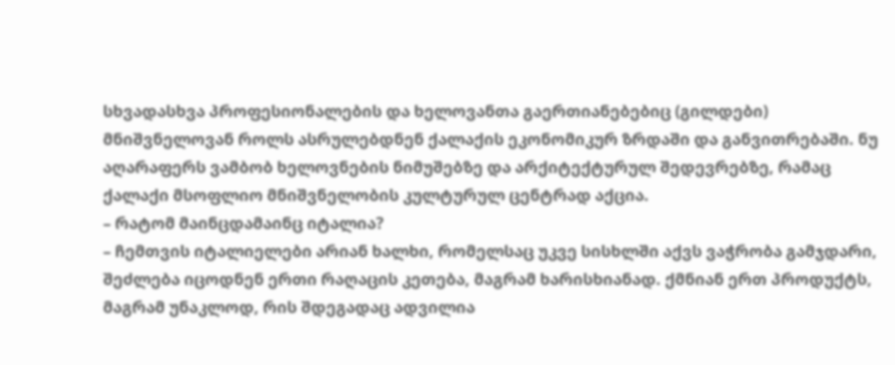სხვადასხვა პროფესიონალების და ხელოვანთა გაერთიანებებიც (გილდები) მნიშვნელოვან როლს ასრულებდნენ ქალაქის ეკონომიკურ ზრდაში და განვითრებაში. ნუ აღარაფერს ვამბობ ხელოვნების ნიმუშებზე და არქიტექტურულ შედევრებზე, რამაც ქალაქი მსოფლიო მნიშვნელობის კულტურულ ცენტრად აქცია.
– რატომ მაინცდამაინც იტალია?
– ჩემთვის იტალიელები არიან ხალხი, რომელსაც უკვე სისხლში აქვს ვაჭრობა გამჯდარი, შეძლება იცოდნენ ერთი რაღაცის კეთება, მაგრამ ხარისხიანად. ქმნიან ერთ პროდუქტს, მაგრამ უნაკლოდ, რის შდეგადაც ადვილია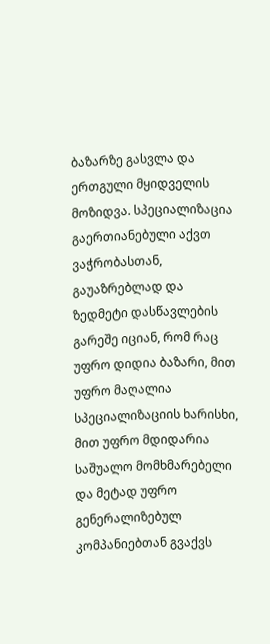ბაზარზე გასვლა და ერთგული მყიდველის მოზიდვა. სპეციალიზაცია გაერთიანებული აქვთ ვაჭრობასთან, გაუაზრებლად და ზედმეტი დასწავლების გარეშე იციან, რომ რაც უფრო დიდია ბაზარი, მით უფრო მაღალია სპეციალიზაციის ხარისხი, მით უფრო მდიდარია საშუალო მომხმარებელი და მეტად უფრო გენერალიზებულ კომპანიებთან გვაქვს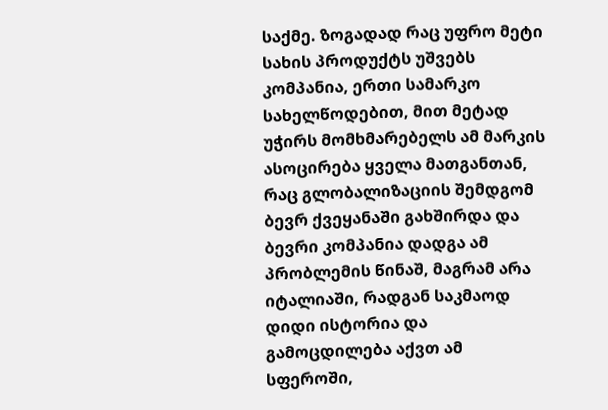საქმე. ზოგადად რაც უფრო მეტი სახის პროდუქტს უშვებს კომპანია, ერთი სამარკო სახელწოდებით, მით მეტად უჭირს მომხმარებელს ამ მარკის ასოცირება ყველა მათგანთან, რაც გლობალიზაციის შემდგომ ბევრ ქვეყანაში გახშირდა და ბევრი კომპანია დადგა ამ პრობლემის წინაშ, მაგრამ არა იტალიაში, რადგან საკმაოდ დიდი ისტორია და გამოცდილება აქვთ ამ სფეროში,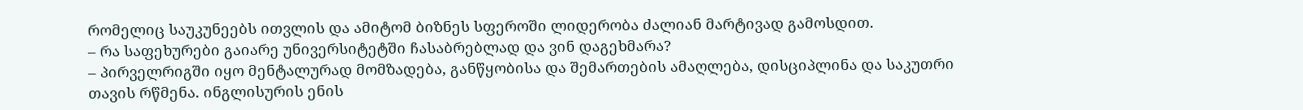რომელიც საუკუნეებს ითვლის და ამიტომ ბიზნეს სფეროში ლიდერობა ძალიან მარტივად გამოსდით.
– რა საფეხურები გაიარე უნივერსიტეტში ჩასაბრებლად და ვინ დაგეხმარა?
– პირველრიგში იყო მენტალურად მომზადება, განწყობისა და შემართების ამაღლება, დისციპლინა და საკუთრი თავის რწმენა. ინგლისურის ენის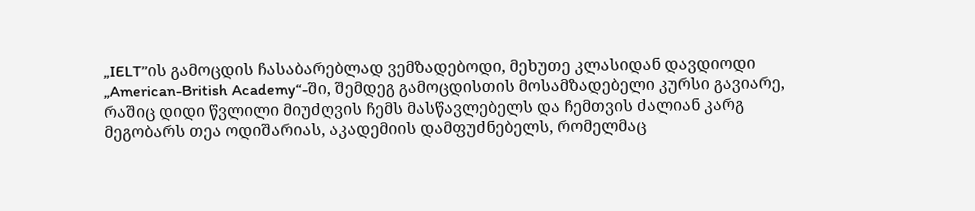„IELT’’ის გამოცდის ჩასაბარებლად ვემზადებოდი, მეხუთე კლასიდან დავდიოდი „American-British Academy“-ში, შემდეგ გამოცდისთის მოსამზადებელი კურსი გავიარე, რაშიც დიდი წვლილი მიუძღვის ჩემს მასწავლებელს და ჩემთვის ძალიან კარგ მეგობარს თეა ოდიშარიას, აკადემიის დამფუძნებელს, რომელმაც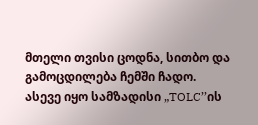მთელი თვისი ცოდნა, სითბო და გამოცდილება ჩემში ჩადო. ასევე იყო სამზადისი „TOLC’’ის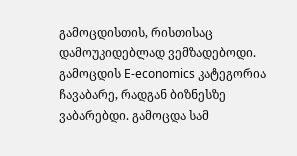გამოცდისთის, რისთისაც დამოუკიდებლად ვემზადებოდი. გამოცდის E-economics კატეგორია ჩავაბარე, რადგან ბიზნესზე ვაბარებდი. გამოცდა სამ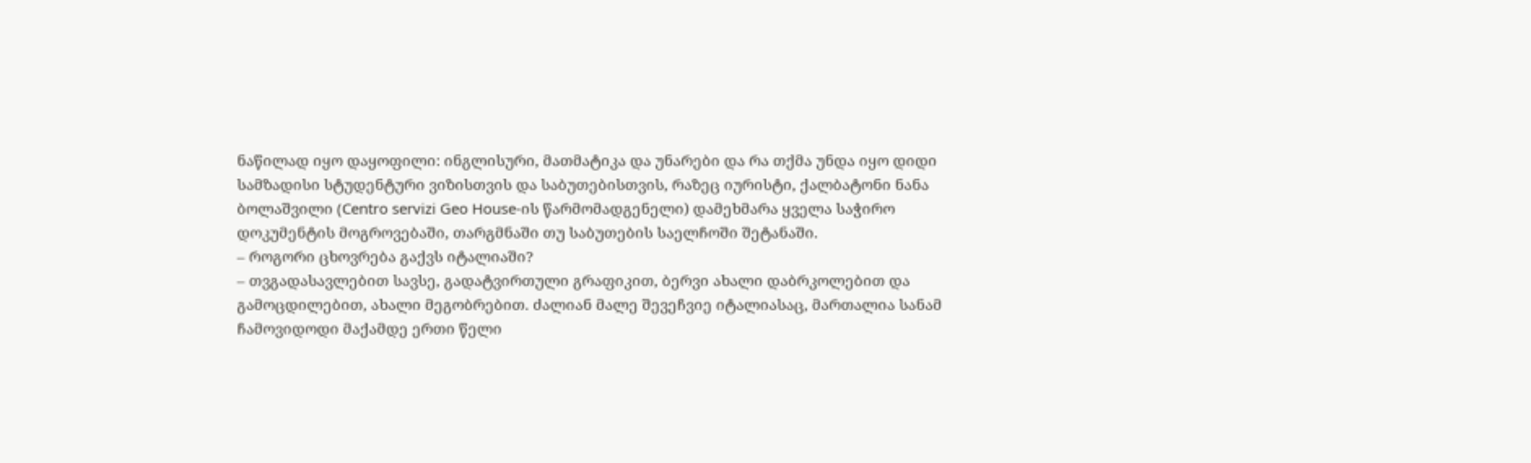ნაწილად იყო დაყოფილი: ინგლისური, მათმატიკა და უნარები და რა თქმა უნდა იყო დიდი სამზადისი სტუდენტური ვიზისთვის და საბუთებისთვის, რაზეც იურისტი, ქალბატონი ნანა ბოლაშვილი (Centro servizi Geo House-ის წარმომადგენელი) დამეხმარა ყველა საჭირო დოკუმენტის მოგროვებაში, თარგმნაში თუ საბუთების საელჩოში შეტანაში.
– როგორი ცხოვრება გაქვს იტალიაში?
– თვგადასავლებით სავსე, გადატვირთული გრაფიკით, ბერვი ახალი დაბრკოლებით და გამოცდილებით, ახალი მეგობრებით. ძალიან მალე შევეჩვიე იტალიასაც, მართალია სანამ ჩამოვიდოდი მაქამდე ერთი წელი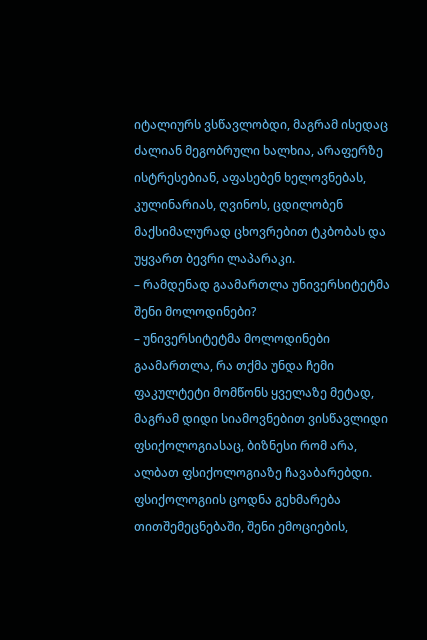იტალიურს ვსწავლობდი, მაგრამ ისედაც ძალიან მეგობრული ხალხია, არაფერზე ისტრესებიან, აფასებენ ხელოვნებას, კულინარიას, ღვინოს, ცდილობენ მაქსიმალურად ცხოვრებით ტკბობას და უყვართ ბევრი ლაპარაკი.
– რამდენად გაამართლა უნივერსიტეტმა შენი მოლოდინები?
– უნივერსიტეტმა მოლოდინები გაამართლა, რა თქმა უნდა ჩემი ფაკულტეტი მომწონს ყველაზე მეტად, მაგრამ დიდი სიამოვნებით ვისწავლიდი ფსიქოლოგიასაც, ბიზნესი რომ არა, ალბათ ფსიქოლოგიაზე ჩავაბარებდი. ფსიქოლოგიის ცოდნა გეხმარება თითშემეცნებაში, შენი ემოციების,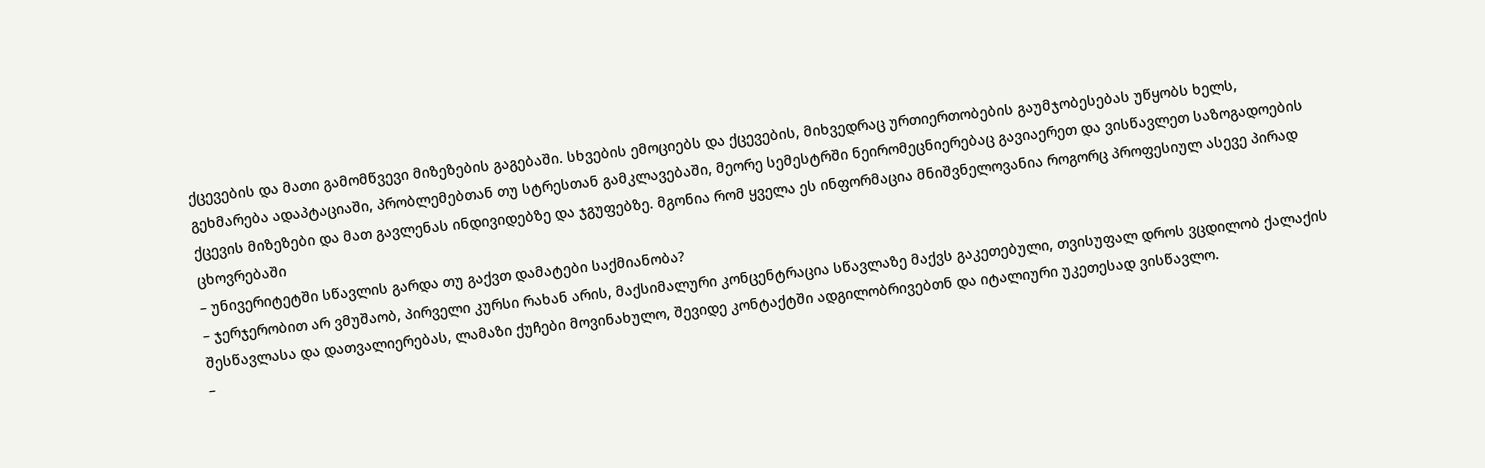ქცევების და მათი გამომწვევი მიზეზების გაგებაში. სხვების ემოციებს და ქცევების, მიხვედრაც ურთიერთობების გაუმჯობესებას უწყობს ხელს, გეხმარება ადაპტაციაში, პრობლემებთან თუ სტრესთან გამკლავებაში, მეორე სემესტრში ნეირომეცნიერებაც გავიაერეთ და ვისწავლეთ საზოგადოების ქცევის მიზეზები და მათ გავლენას ინდივიდებზე და ჯგუფებზე. მგონია რომ ყველა ეს ინფორმაცია მნიშვნელოვანია როგორც პროფესიულ ასევე პირად ცხოვრებაში
– უნივერიტეტში სწავლის გარდა თუ გაქვთ დამატები საქმიანობა?
– ჯერჯერობით არ ვმუშაობ, პირველი კურსი რახან არის, მაქსიმალური კონცენტრაცია სწავლაზე მაქვს გაკეთებული, თვისუფალ დროს ვცდილობ ქალაქის შესწავლასა და დათვალიერებას, ლამაზი ქუჩები მოვინახულო, შევიდე კონტაქტში ადგილობრივებთნ და იტალიური უკეთესად ვისწავლო.
–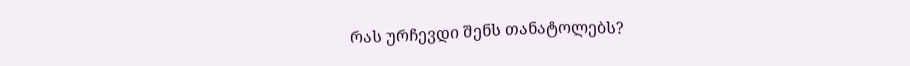რას ურჩევდი შენს თანატოლებს?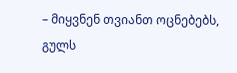– მიყვნენ თვიანთ ოცნებებს, გულს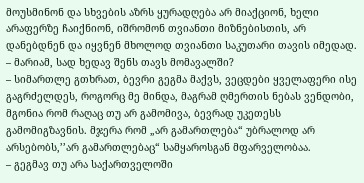მოუსმინონ და სხვების აზრს ყურადღება არ მიაქციონ, ხელი არაფერზე ჩაიქნიონ, იშრომონ თვიანთი მიზნებისთის, არ დანებდნენ და იყვნენ მხოლოდ თვიანთი საკუთარი თავის იმედად.
– მარიამ, სად ხედავ შენს თავს მომავალში?
– სიმართლე გთხრათ, ბევრი გეგმა მაქვს, ვეცდები ყველაფერი ისე გაგრძელდეს, როგორც მე მინდა, მაგრამ ღმერთის ნებას ვენდობი, მგონია რომ რაღაც თუ არ გამომივა, ბევრად უკეთესს გამომიგზავნის. მჯერა რომ „არ გამართლება“ უბრალოდ არ არსებობს,’’არ გამართლებაც“ სამყაროსგან მფარველობაა.
– გეგმავ თუ არა საქართველოში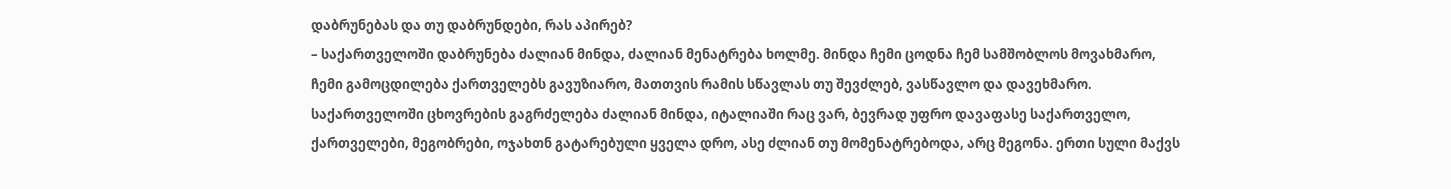დაბრუნებას და თუ დაბრუნდები, რას აპირებ?
– საქართველოში დაბრუნება ძალიან მინდა, ძალიან მენატრება ხოლმე. მინდა ჩემი ცოდნა ჩემ სამშობლოს მოვახმარო, ჩემი გამოცდილება ქართველებს გავუზიარო, მათთვის რამის სწავლას თუ შევძლებ, ვასწავლო და დავეხმარო. საქართველოში ცხოვრების გაგრძელება ძალიან მინდა, იტალიაში რაც ვარ, ბევრად უფრო დავაფასე საქართველო, ქართველები, მეგობრები, ოჯახთნ გატარებული ყველა დრო, ასე ძლიან თუ მომენატრებოდა, არც მეგონა. ერთი სული მაქვს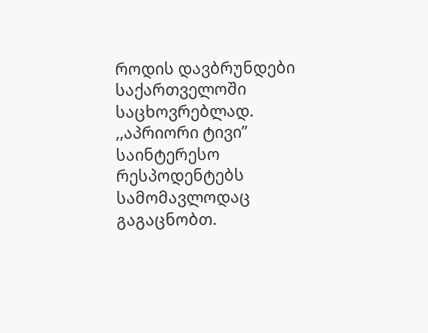როდის დავბრუნდები საქართველოში საცხოვრებლად.
,,აპრიორი ტივი” საინტერესო რესპოდენტებს სამომავლოდაც გაგაცნობთ.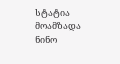სტატია მოამზადა ნინო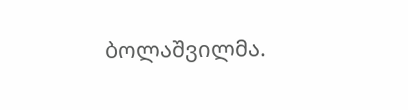ბოლაშვილმა.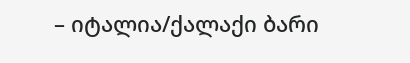– იტალია/ქალაქი ბარი